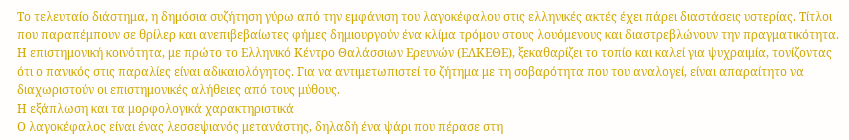Το τελευταίο διάστημα, η δημόσια συζήτηση γύρω από την εμφάνιση του λαγοκέφαλου στις ελληνικές ακτές έχει πάρει διαστάσεις υστερίας. Τίτλοι που παραπέμπουν σε θρίλερ και ανεπιβεβαίωτες φήμες δημιουργούν ένα κλίμα τρόμου στους λουόμενους και διαστρεβλώνουν την πραγματικότητα.
Η επιστημονική κοινότητα, με πρώτο το Ελληνικό Κέντρο Θαλάσσιων Ερευνών (ΕΛΚΕΘΕ), ξεκαθαρίζει το τοπίο και καλεί για ψυχραιμία, τονίζοντας ότι ο πανικός στις παραλίες είναι αδικαιολόγητος. Για να αντιμετωπιστεί το ζήτημα με τη σοβαρότητα που του αναλογεί, είναι απαραίτητο να διαχωριστούν οι επιστημονικές αλήθειες από τους μύθους.
Η εξάπλωση και τα μορφολογικά χαρακτηριστικά
Ο λαγοκέφαλος είναι ένας λεσσεψιανός μετανάστης, δηλαδή ένα ψάρι που πέρασε στη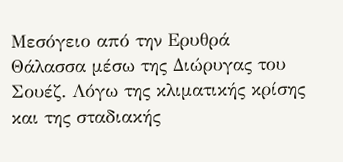Μεσόγειο από την Ερυθρά Θάλασσα μέσω της Διώρυγας του Σουέζ. Λόγω της κλιματικής κρίσης και της σταδιακής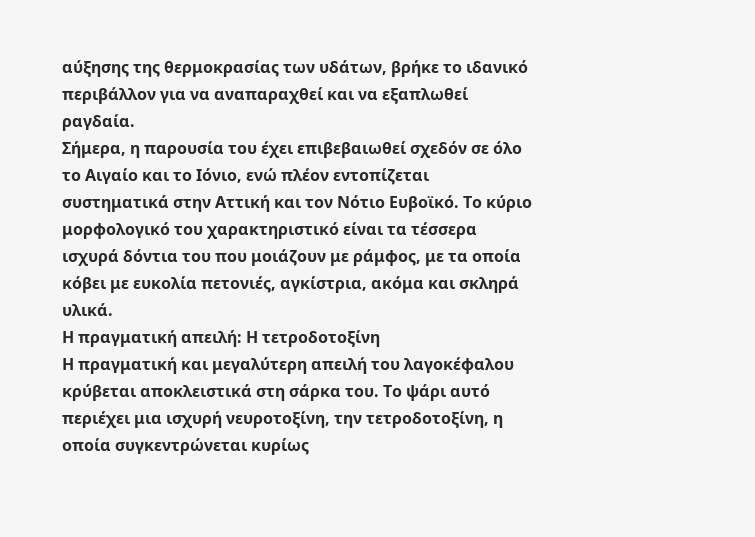αύξησης της θερμοκρασίας των υδάτων, βρήκε το ιδανικό περιβάλλον για να αναπαραχθεί και να εξαπλωθεί ραγδαία.
Σήμερα, η παρουσία του έχει επιβεβαιωθεί σχεδόν σε όλο το Αιγαίο και το Ιόνιο, ενώ πλέον εντοπίζεται συστηματικά στην Αττική και τον Νότιο Ευβοϊκό. Το κύριο μορφολογικό του χαρακτηριστικό είναι τα τέσσερα ισχυρά δόντια του που μοιάζουν με ράμφος, με τα οποία κόβει με ευκολία πετονιές, αγκίστρια, ακόμα και σκληρά υλικά.
Η πραγματική απειλή: Η τετροδοτοξίνη
Η πραγματική και μεγαλύτερη απειλή του λαγοκέφαλου κρύβεται αποκλειστικά στη σάρκα του. Το ψάρι αυτό περιέχει μια ισχυρή νευροτοξίνη, την τετροδοτοξίνη, η οποία συγκεντρώνεται κυρίως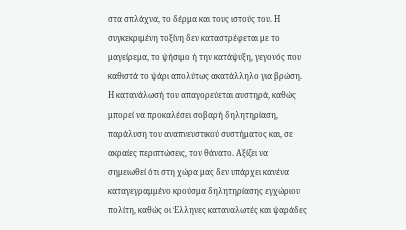στα σπλάχνα, το δέρμα και τους ιστούς του. Η συγκεκριμένη τοξίνη δεν καταστρέφεται με το μαγείρεμα, το ψήσιμο ή την κατάψυξη, γεγονός που καθιστά το ψάρι απολύτως ακατάλληλο για βρώση.
Η κατανάλωσή του απαγορεύεται αυστηρά, καθώς μπορεί να προκαλέσει σοβαρή δηλητηρίαση, παράλυση του αναπνευστικού συστήματος και, σε ακραίες περιπτώσεις, τον θάνατο. Αξίζει να σημειωθεί ότι στη χώρα μας δεν υπάρχει κανένα καταγεγραμμένο κρούσμα δηλητηρίασης εγχώριου πολίτη, καθώς οι Έλληνες καταναλωτές και ψαράδες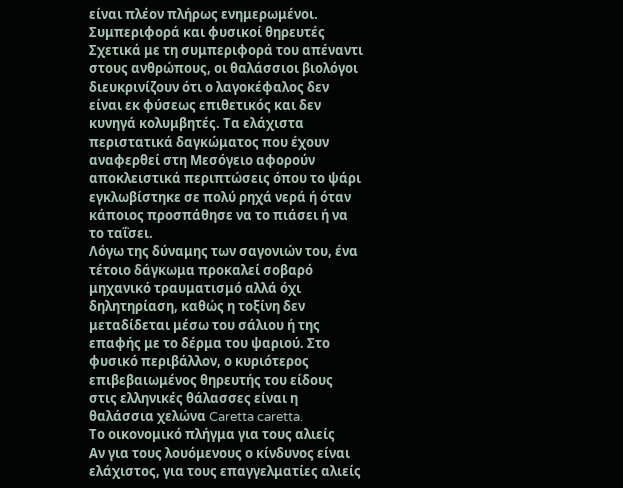είναι πλέον πλήρως ενημερωμένοι.
Συμπεριφορά και φυσικοί θηρευτές
Σχετικά με τη συμπεριφορά του απέναντι στους ανθρώπους, οι θαλάσσιοι βιολόγοι διευκρινίζουν ότι ο λαγοκέφαλος δεν είναι εκ φύσεως επιθετικός και δεν κυνηγά κολυμβητές. Τα ελάχιστα περιστατικά δαγκώματος που έχουν αναφερθεί στη Μεσόγειο αφορούν αποκλειστικά περιπτώσεις όπου το ψάρι εγκλωβίστηκε σε πολύ ρηχά νερά ή όταν κάποιος προσπάθησε να το πιάσει ή να το ταΐσει.
Λόγω της δύναμης των σαγονιών του, ένα τέτοιο δάγκωμα προκαλεί σοβαρό μηχανικό τραυματισμό αλλά όχι δηλητηρίαση, καθώς η τοξίνη δεν μεταδίδεται μέσω του σάλιου ή της επαφής με το δέρμα του ψαριού. Στο φυσικό περιβάλλον, ο κυριότερος επιβεβαιωμένος θηρευτής του είδους στις ελληνικές θάλασσες είναι η θαλάσσια χελώνα Caretta caretta.
Το οικονομικό πλήγμα για τους αλιείς
Αν για τους λουόμενους ο κίνδυνος είναι ελάχιστος, για τους επαγγελματίες αλιείς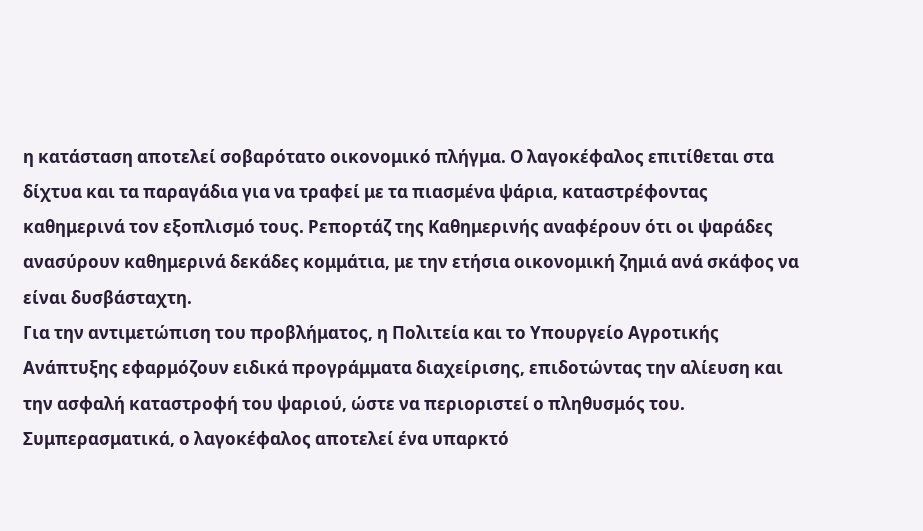η κατάσταση αποτελεί σοβαρότατο οικονομικό πλήγμα. Ο λαγοκέφαλος επιτίθεται στα δίχτυα και τα παραγάδια για να τραφεί με τα πιασμένα ψάρια, καταστρέφοντας καθημερινά τον εξοπλισμό τους. Ρεπορτάζ της Καθημερινής αναφέρουν ότι οι ψαράδες ανασύρουν καθημερινά δεκάδες κομμάτια, με την ετήσια οικονομική ζημιά ανά σκάφος να είναι δυσβάσταχτη.
Για την αντιμετώπιση του προβλήματος, η Πολιτεία και το Υπουργείο Αγροτικής Ανάπτυξης εφαρμόζουν ειδικά προγράμματα διαχείρισης, επιδοτώντας την αλίευση και την ασφαλή καταστροφή του ψαριού, ώστε να περιοριστεί ο πληθυσμός του.
Συμπερασματικά, ο λαγοκέφαλος αποτελεί ένα υπαρκτό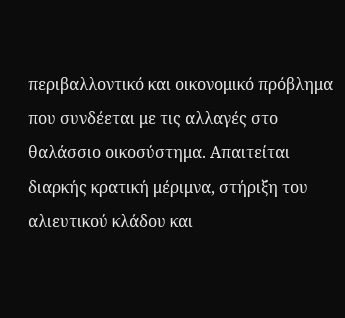περιβαλλοντικό και οικονομικό πρόβλημα που συνδέεται με τις αλλαγές στο θαλάσσιο οικοσύστημα. Απαιτείται διαρκής κρατική μέριμνα, στήριξη του αλιευτικού κλάδου και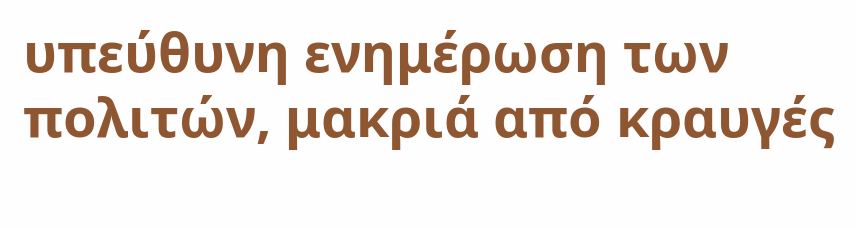υπεύθυνη ενημέρωση των πολιτών, μακριά από κραυγές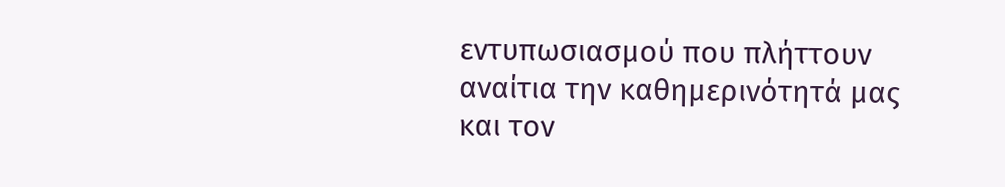εντυπωσιασμού που πλήττουν αναίτια την καθημερινότητά μας και τον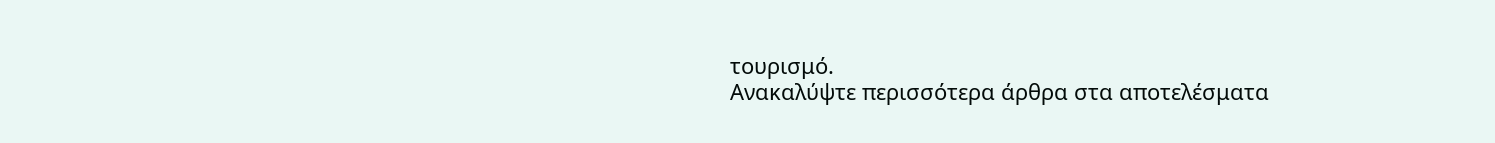τουρισμό.
Ανακαλύψτε περισσότερα άρθρα στα αποτελέσματα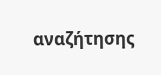αναζήτησης